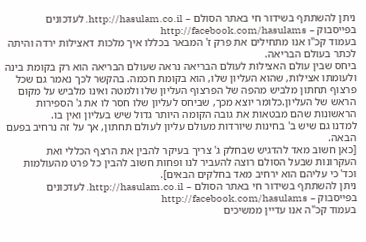ניתן להשתתף בשידור חי באתר הסולם – http://hasulam.co.il. לעדכונים בפייסבוק – http://facebook.com/hasulams
בעמוד קכ"ו אנו מתחילים את פרק ז' המבאר בכללו איך מלכות דאצילות ירדה והיתה לכתר בעולם הבריאה.
ביחס שבין עולם האצילות לעולם הבריאה נראה שעולם הבריאה הוא רק בקומת בינה ולעומתו אצילות, שהוא העליון שלו, הוא בקומת חכמה. בהקשר לכך נאמר גם שכל פרצוף תחתון מלביש מהפה של הפרצוף העליון שלו ולמטה ואינו מלביש על מקום הראש של העליון.כלומר יוצא מכך, שביחס לעליון שלו חסר לו את ג' הספירות הראשונות שהם מבטאות את גובה הקומה היותר גדול שיש בעליון ואין בו.
למדנו גם שיש ב' בחינות שיורדות מעולם עליון לעולם תחתון, אך על זה נרחיב בפעם הבאה.
[כאן חשוב מאד להדגיש שבחלק ג' צריך בעיקר להבין את הרצף הכללי ואת העקרונות שבעל הסולם רוצה להעביר לנו ופחות חשוב להבין כל פרט מהעולמות וכד' כי עליהם הוא ירחיב מאד בחלקים הבאים].
ניתן להשתתף בשידור חי באתר הסולם – http://hasulam.co.il. לעדכונים בפייסבוק – http://facebook.com/hasulams
בעמוד קכ"ה אנו עדיין ממשיכים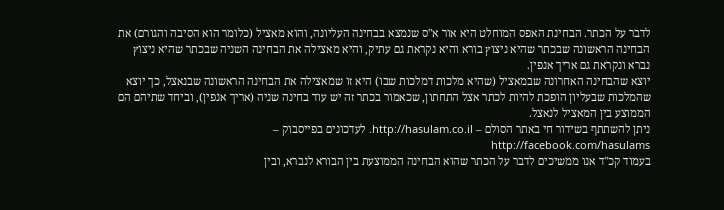לדבר על הכתר. הבחינת האפס המוחלט היא אור א"ס שנמצא בבחינה העליונה, והוא מאציל (כלומר הוא הסיבה והגורם) את הבחינה הראשונה שבכתר שהיא ניצוץ בורא והיא נקראת גם עתיק, והיא מאצילה את הבחינה השניה שבכתר שהיא ניצוץ נברא ונקראת גם אריך אנפין.
יוצא שהבחינה האחרונה שבמאציל (שהיא מלכות דמלכות שבו) היא זו שמאצילה את הבחינה הראשונה שבנאצל, כך יוצא שהמלכות שבעליון הופכת להיות לכתר אצל התחתון, שכאמור בכתר זה יש עוד בחינה שניה (אריך אנפין), וביחד שתיהם הם הממוצע בין המאציל לנאצל.
ניתן להשתתף בשידור חי באתר הסולם – http://hasulam.co.il. לעדכונים בפייסבוק – http://facebook.com/hasulams
בעמוד קכ"ד אנו ממשיכים לדבר על הכתר שהוא הבחינה הממוצעת בין הבורא לנברא, ובין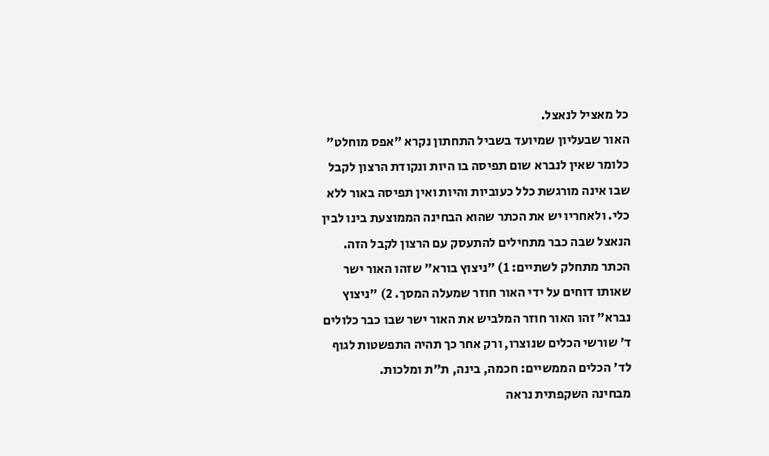כל מאציל לנאצל.
האור שבעליון שמיועד בשביל התחתון נקרא "אפס מוחלט" כלומר שאין לנברא שום תפיסה בו היות ונקודת הרצון לקבל שבו אינה מורגשת כלל כעוביות והיות ואין תפיסה באור ללא כלי. ולאחריו יש את הכתר שהוא הבחינה הממוצעת בינו לבין הנאצל שבה כבר מתחילים להתעסק עם הרצון לקבל הזה.
הכתר מתחלק לשתיים: 1) "ניצוץ בורא" שזהו האור ישר שאותו דוחים על ידי האור חוזר שמעלה המסך. 2) "ניצוץ נברא" זהו האור חוזר המלביש את האור ישר שבו כבר כלולים ד' שורשי הכלים שנוצרו, ורק אחר כך תהיה התפשטות לגוף לד' הכלים הממשיים: חכמה, בינה, ת"ת ומלכות.
מבחינה השקפתית נראה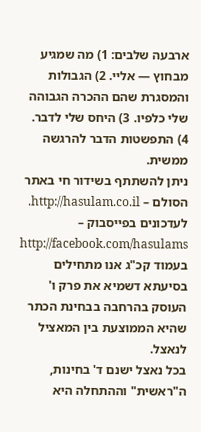ארבעה שלבים: 1) מה שמגיע מבחוץ — אליי. 2) הגבולות והמסגרת שהם ההכרה הגבוהה שלי כלפיו. 3) היחס שלי לדבר. 4) התפשטות הדבר להרגשה ממשית.
ניתן להשתתף בשידור חי באתר הסולם – http://hasulam.co.il. לעדכונים בפייסבוק – http://facebook.com/hasulams
בעמוד קכ"ג אנו מתחילים בסיעתא דשמיא את פרק ו' העוסק בהרחבה בבחינת הכתר שהיא הממוצעת בין המאציל לנאצל.
בכל נאצל ישנם ד' בחינות, ה"ראשית" וההתחלה היא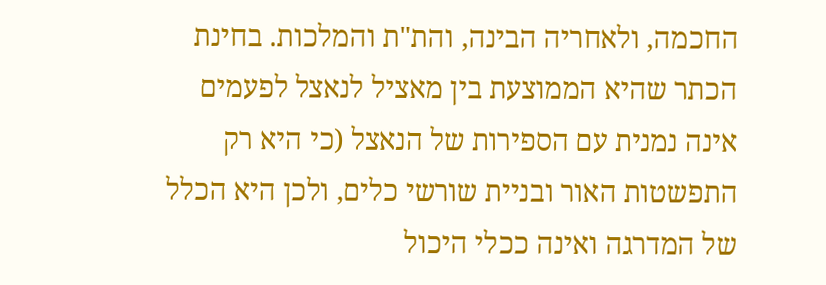החכמה, ולאחריה הבינה, והת"ת והמלכות. בחינת הכתר שהיא הממוצעת בין מאציל לנאצל לפעמים אינה נמנית עם הספירות של הנאצל (כי היא רק התפשטות האור ובניית שורשי כלים, ולכן היא הכלל של המדרגה ואינה ככלי היכול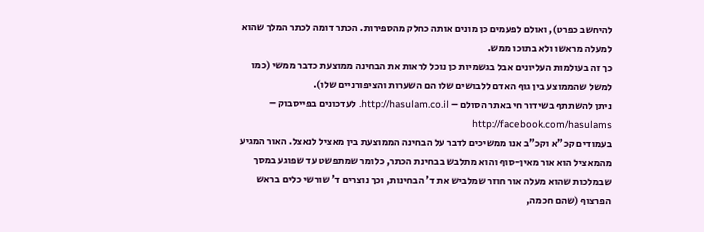להיחשב כפרט), ואולם לפעמים כן מונים אותה כחלק מהספירות. הכתר דומה לכתר המלך שהוא למעלה מראשו ולא בתוכו ממש.
כך זה בעולמות העליונים אבל בגשמיות כן נוכל לראות את הבחינה ממוצעת כדבר ממשי (כמו למשל שהממוצע בין גוף האדם ללבושים שלו הם השערות והציפורניים שלו).
ניתן להשתתף בשידור חי באתר הסולם – http://hasulam.co.il. לעדכונים בפייסבוק – http://facebook.com/hasulams
בעמודים קכ"א וקכ"ב אנו ממשיכים לדבר על הבחינה הממוצעת בין מאציל לנאצל. האור המגיע מהמאציל הוא אור מאין-סוף והוא מתלבש בבחינת הכתר, כלומר שמתפשט עד שפוגע במסך שבמלכות שהוא מעלה אור חוזר שמלביש את ד' הבחינות, וכך נוצרים ד' שורשי כלים בראש הפרצוף (שהם חכמה,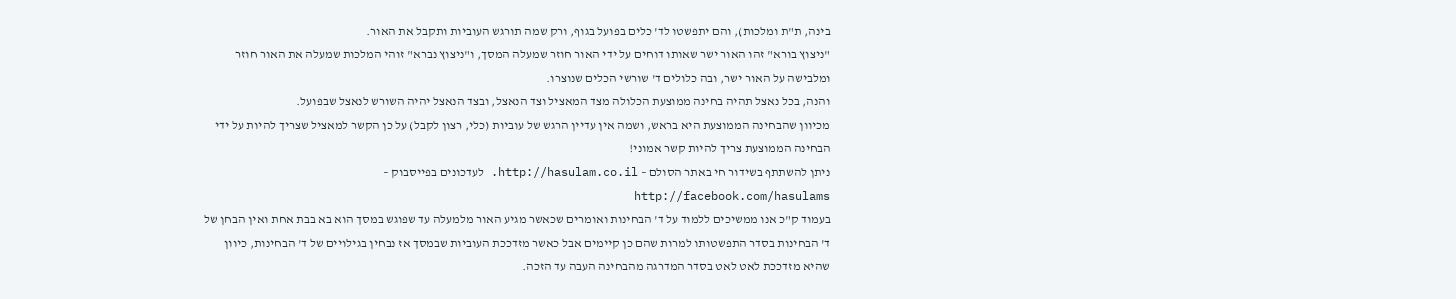בינה, ת"ת ומלכות), והם יתפשטו לד' כלים בפועל בגוף, ורק שמה תורגש העוביות ותקבל את האור.
"ניצוץ בורא" זהו האור ישר שאותו דוחים על ידי האור חוזר שמעלה המסך, ו"ניצוץ נברא" זוהי המלכות שמעלה את האור חוזר ומלבישה על האור ישר, ובה כלולים ד' שורשי הכלים שנוצרו.
והנה, בכל נאצל תהיה בחינה ממוצעת הכלולה מצד המאציל וצד הנאצל, ובצד הנאצל יהיה השורש לנאצל שבפועל.
מכיוון שהבחינה הממוצעת היא בראש, ושמה אין עדיין הרגש של עוביות (כלי, רצון לקבל) על כן הקשר למאציל שצריך להיות על ידי הבחינה הממוצעת צריך להיות קשר אמוני!
ניתן להשתתף בשידור חי באתר הסולם – http://hasulam.co.il. לעדכונים בפייסבוק – http://facebook.com/hasulams
בעמוד ק"כ אנו ממשיכים ללמוד על ד' הבחינות ואומרים שכאשר מגיע האור מלמעלה עד שפוגש במסך הוא בא בבת אחת ואין הבחן של ד' הבחינות בסדר התפשטותו למרות שהם כן קיימים אבל כאשר מזדככת העוביות שבמסך אז נבחין בגילויים של ד' הבחינות, כיוון שהיא מזדככת לאט לאט בסדר המדרגה מהבחינה העבה עד הזכה.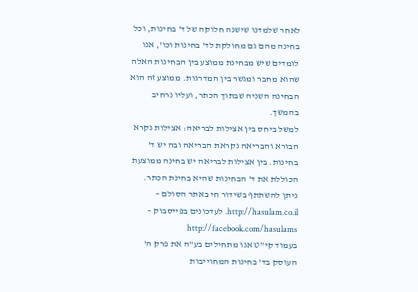לאחר שלמדנו שישנה חלוקה של ד' בחינות, וכל בחינה מהם גם מחולקת לד' בחינות וכו', אנו לומדים שיש מבחינת ממוצע בין הבחינות האלה שהוא מחבר ומגשר בין המדרגות. ממוצע זה הוא הבחינה השניה שבתוך הכתר, ועליו נרחיב בהמשך.
למשל ביחס בין אצילות לבריאה: אצילות נקרא הבורא והבריאה נקראת הבריאה ובה יש ד' בחינות. בין אצילות לבריאה יש בחינה ממוצעת הכוללת את ד' הבחינות שהיא בחינת הכתר.
ניתן להשתתף בשידור חי באתר הסולם – http://hasulam.co.il. לעדכונים בפייסבוק – http://facebook.com/hasulams
בעמוד קי"ט אנו מתחילים בע"ה את פרק ה' העוסק בד' בחינות המחוייבות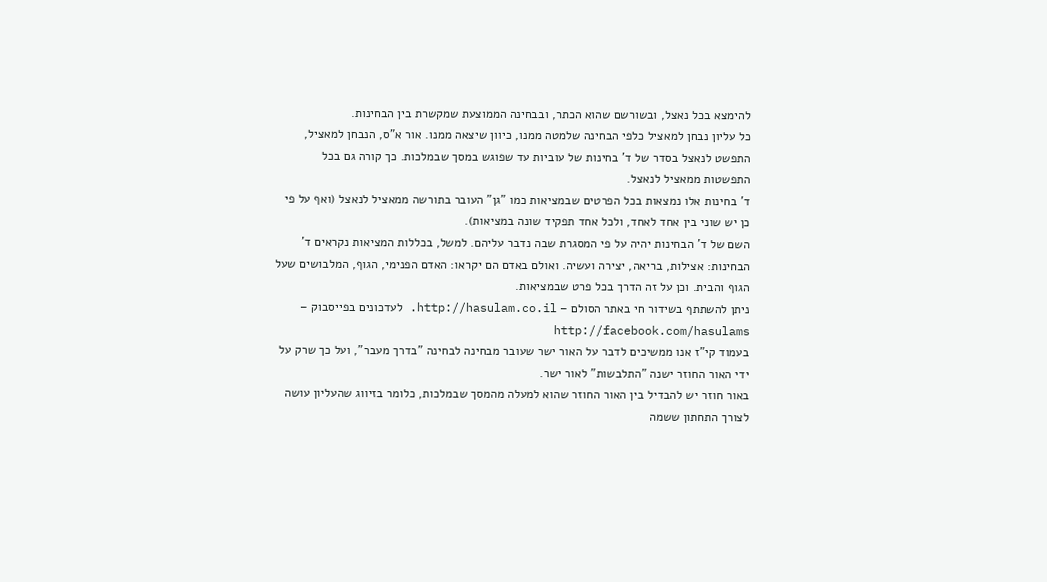להימצא בכל נאצל, ובשורשם שהוא הכתר, ובבחינה הממוצעת שמקשרת בין הבחינות.
כל עליון נבחן למאציל כלפי הבחינה שלמטה ממנו, כיוון שיצאה ממנו. אור א"ס, הנבחן למאציל, התפשט לנאצל בסדר של ד' בחינות של עוביות עד שפוגש במסך שבמלכות. כך קורה גם בכל התפשטות ממאציל לנאצל.
ד' בחינות אלו נמצאות בכל הפרטים שבמציאות כמו "גן" העובר בתורשה ממאציל לנאצל (ואף על פי כן יש שוני בין אחד לאחד, ולכל אחד תפקיד שונה במציאות).
השם של ד' הבחינות יהיה על פי המסגרת שבה נדבר עליהם. למשל, בכללות המציאות נקראים ד' הבחינות: אצילות, בריאה, יצירה ועשיה. ואולם באדם הם יקראו: האדם הפנימי, הגוף, המלבושים שעל הגוף והבית. וכן על זה הדרך בכל פרט שבמציאות.
ניתן להשתתף בשידור חי באתר הסולם – http://hasulam.co.il. לעדכונים בפייסבוק – http://facebook.com/hasulams
בעמוד קי"ז אנו ממשיכים לדבר על האור ישר שעובר מבחינה לבחינה "בדרך מעבר", ועל כך שרק על ידי האור החוזר ישנה "התלבשות" לאור ישר.
באור חוזר יש להבדיל בין האור החוזר שהוא למעלה מהמסך שבמלכות, כלומר בזיווג שהעליון עושה לצורך התחתון ששמה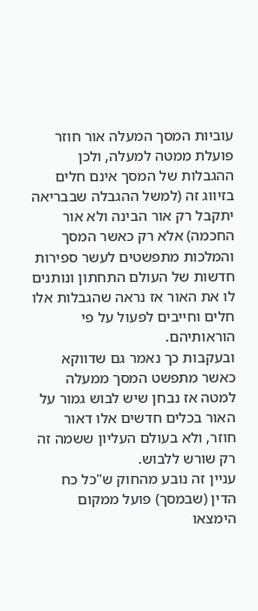עוביות המסך המעלה אור חוזר פועלת ממטה למעלה, ולכן ההגבלות של המסך אינם חלים בזיווג זה (למשל ההגבלה שבבריאה יתקבל רק אור הבינה ולא אור החכמה) אלא רק כאשר המסך והמלכות מתפשטים לעשר ספירות חדשות של העולם התחתון ונותנים לו את האור אז נראה שהגבלות אלו חלים וחייבים לפעול על פי הוראותיהם.
ובעקבות כך נאמר גם שדווקא כאשר מתפשט המסך ממעלה למטה אז נבחן שיש לבוש גמור על האור בכלים חדשים אלו דאור חוזר, ולא בעולם העליון ששמה זה רק שורש ללבוש.
עניין זה נובע מהחוק ש"כל כח הדין (שבמסך) פועל ממקום הימצאו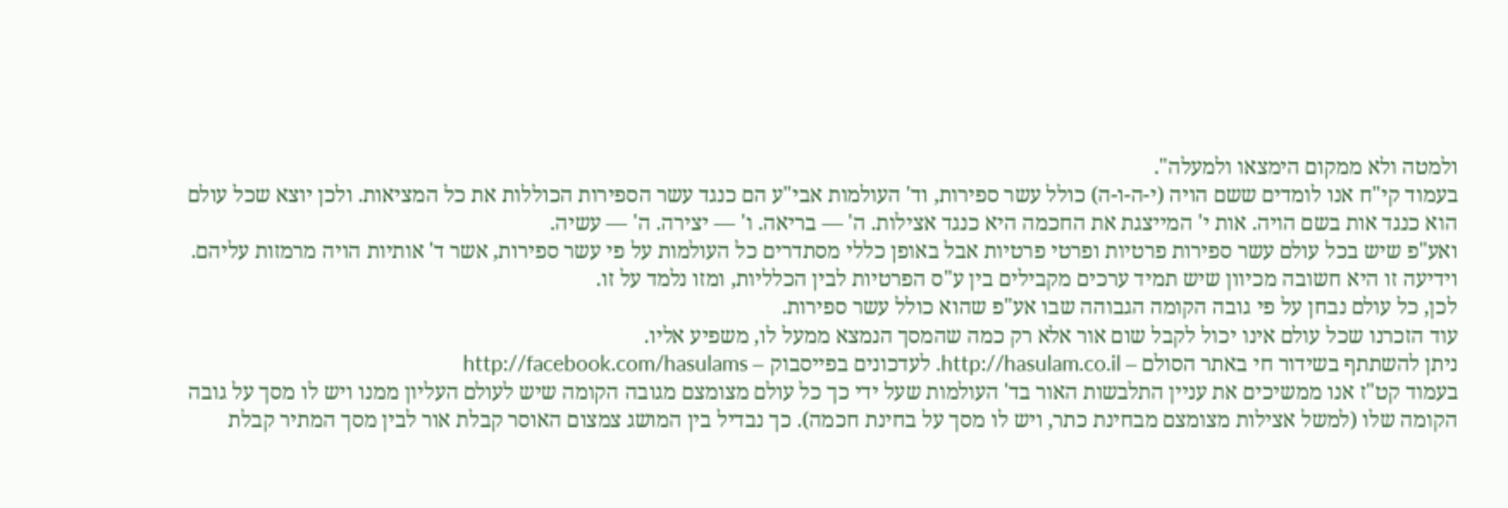ולמטה ולא ממקום הימצאו ולמעלה".
בעמוד קי"ח אנו לומדים ששם הויה (י-ה-ו-ה) כולל עשר ספירות, וד' העולמות אבי"ע הם כנגד עשר הספירות הכוללות את כל המציאות. ולכן יוצא שכל עולם הוא כנגד אות בשם הויה. אות י' המייצגת את החכמה היא כנגד אצילות. ה' — בריאה. ו' — יצירה. ה' — עשיה.
ואע"פ שיש בכל עולם עשר ספירות פרטיות ופרטי פרטיות אבל באופן כללי מסתדרים כל העולמות על פי עשר ספירות, אשר ד' אותיות הויה מרמזות עליהם. וידיעה זו היא חשובה מכיוון שיש תמיד ערכים מקבילים בין ע"ס הפרטיות לבין הכלליות, ומזו נלמד על זו.
לכן, כל עולם נבחן על פי גובה הקומה הגבוהה שבו אע"פ שהוא כולל עשר ספירות.
עוד הזכרנו שכל עולם אינו יכול לקבל שום אור אלא רק כמה שהמסך הנמצא ממעל לו, משפיע אליו.
ניתן להשתתף בשידור חי באתר הסולם – http://hasulam.co.il. לעדכונים בפייסבוק – http://facebook.com/hasulams
בעמוד קט"ז אנו ממשיכים את עניין התלבשות האור בד' העולמות שעל ידי כך כל עולם מצומצם מגובה הקומה שיש לעולם העליון ממנו ויש לו מסך על גובה הקומה שלו (למשל אצילות מצומצם מבחינת כתר, ויש לו מסך על בחינת חכמה). כך נבדיל בין המושג צמצום האוסר קבלת אור לבין מסך המתיר קבלת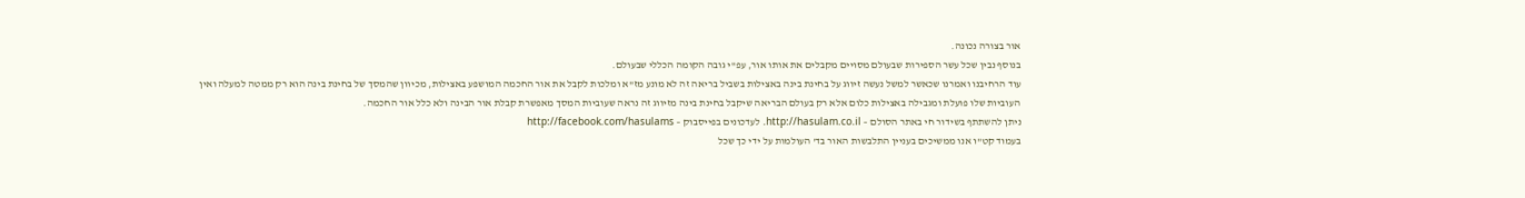אור בצורה נכונה.
בנוסף נבין שכל עשר הספירות שבעולם מסויים מקבלים את אותו אור, עפ"י גובה הקומה הכללי שבעולם.
עוד הרחיבנו ואמרנו שכאשר למשל נעשה זיווג על בחינת בינה באצילות בשביל בריאה זה לא מונע מז"א ומלכות לקבל את אור החכמה המושפע באצילות, מכיוון שהמסך של בחינת בינה הוא רק ממטה למעלה ואין העוביות שלו פועלת ומגבילה באצילות כלום אלא רק בעולם הבריאה שיקבל בחינת בינה מזיווג זה נראה שעוביות המסך מאפשרת קבלת אור הבינה ולא כלל אור החכמה.
ניתן להשתתף בשידור חי באתר הסולם – http://hasulam.co.il. לעדכונים בפייסבוק – http://facebook.com/hasulams
בעמוד קט"ו אנו ממשיכים בעניין התלבשות האור בד' העולמות על ידי כך שכל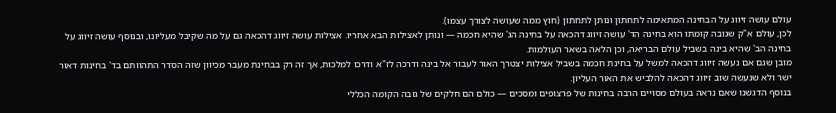עולם עושה זיווג על הבחינה המתאימה לתחתון ונותן לתחתון (חוץ ממה שעושה לצורך עצמו).
לכן, עולם א"ק שגובה קומתו הוא בחינה הד' עושה זיווג דהכאה על בחינה הג' שהיא חכמה — ונותן לאצילות הבא אחריו. אצילות עושה זיווג דהכאה גם על מה שקיבל מעליונו, ובנוסף עושה זיווג על בחינה הב' שהיא בינה בשביל עולם הבריאה, וכן הלאה בשאר העולמות.
מובן שגם אם נעשה זיווג דהכאה למשל על בחינת חכמה בשביל אצילות יצטרך האור לעבור אל בינה ודרכה לז"א ודרכו למלכות, אך זה רק בבחינת מעבר מכיוון שזה הסדר התהוותם בד' בחינות דאור ישר ולא שנעשה שוב זיווג דהכאה להלביש את האור העליון.
בנוסף הדגשנו שאם נראה בעולם מסויים הרבה בחינות של פרצופים ומסכים — כולם הם חלקים של גובה הקומה הכללי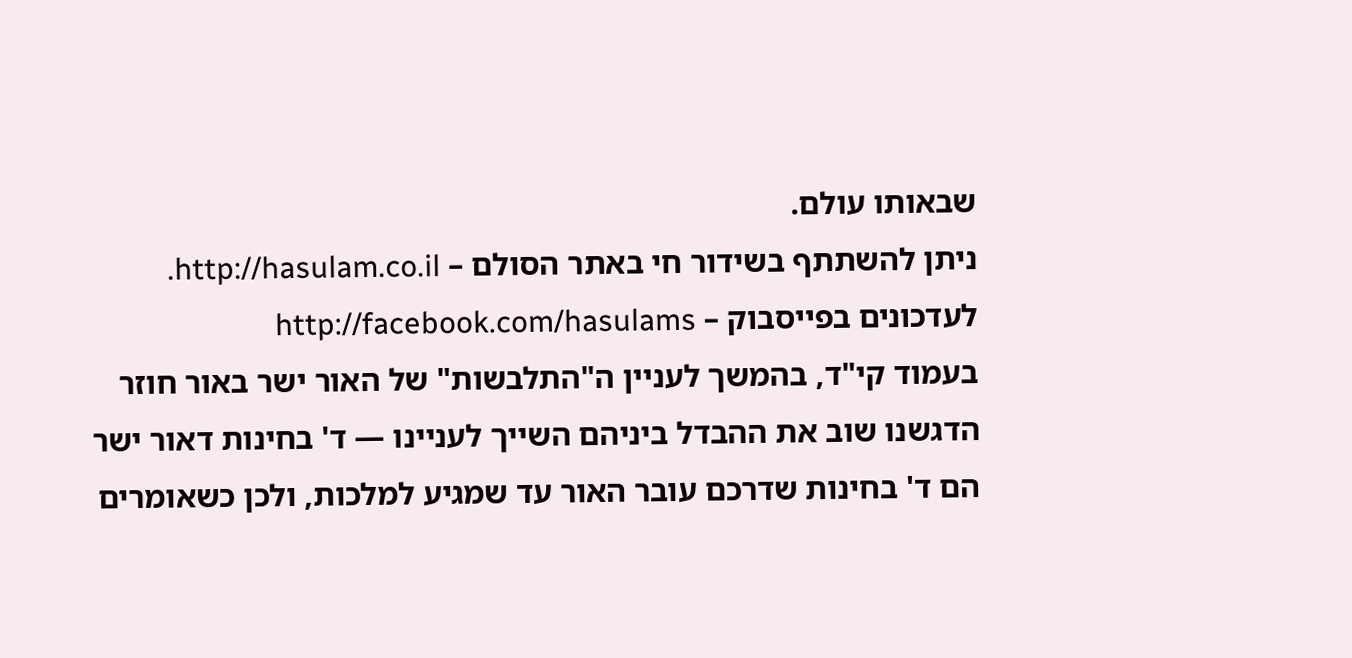שבאותו עולם.
ניתן להשתתף בשידור חי באתר הסולם – http://hasulam.co.il. לעדכונים בפייסבוק – http://facebook.com/hasulams
בעמוד קי"ד, בהמשך לעניין ה"התלבשות" של האור ישר באור חוזר הדגשנו שוב את ההבדל ביניהם השייך לעניינו — ד' בחינות דאור ישר הם ד' בחינות שדרכם עובר האור עד שמגיע למלכות, ולכן כשאומרים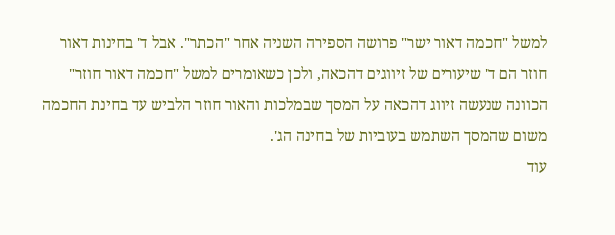למשל "חכמה דאור ישר" פרושה הספירה השניה אחר "הכתר". אבל ד' בחינות דאור חוזר הם ד' שיעורים של זיווגים דהכאה, ולכן כשאומרים למשל "חכמה דאור חוזר" הכוונה שנעשה זיווג דהכאה על המסך שבמלכות והאור חוזר הלביש עד בחינת החכמה משום שהמסך השתמש בעוביות של בחינה הג'.
עוד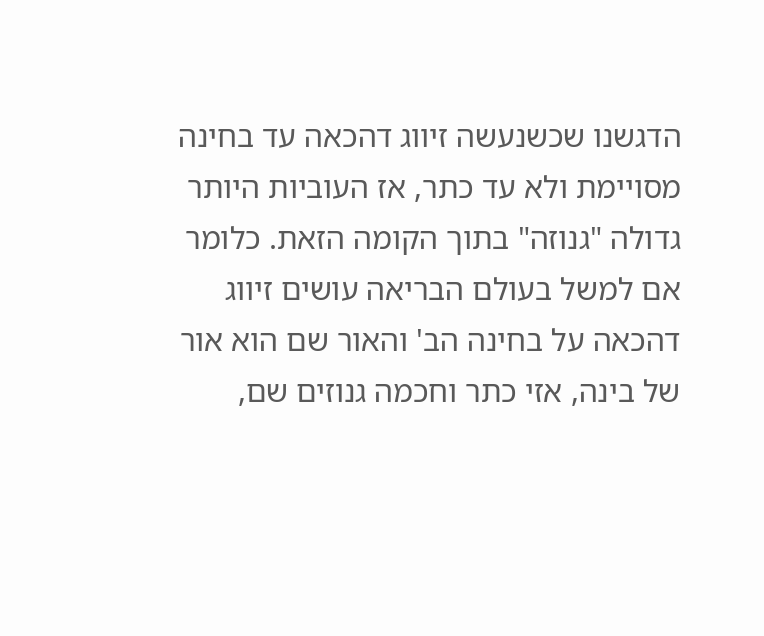הדגשנו שכשנעשה זיווג דהכאה עד בחינה מסויימת ולא עד כתר, אז העוביות היותר גדולה "גנוזה" בתוך הקומה הזאת. כלומר אם למשל בעולם הבריאה עושים זיווג דהכאה על בחינה הב' והאור שם הוא אור של בינה, אזי כתר וחכמה גנוזים שם,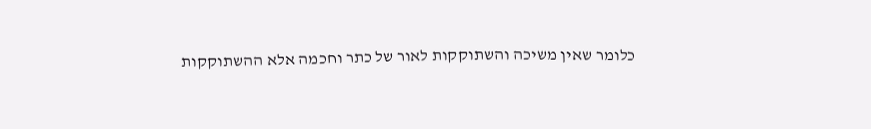כלומר שאין משיכה והשתוקקות לאור של כתר וחכמה אלא ההשתוקקות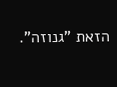הזאת "גנוזה".